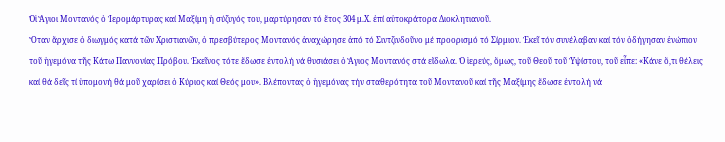Ὁἱ Ἅγιοι Μοντανός ὁ Ἱερομάρτυρας καί Μαξίμη ἡ σύζυγός του, μαρτύρησαν τό ἔτος 304 μ.Χ. ἐπί αὐτοκράτορα Διοκλητιανοῦ.
Ὅταν ἄρχισε ὁ διωγμός κατά τῶν Χριστιανῶν, ὁ πρεσβύτερος Μοντανός ἀναχώρησε ἀπό τό Σιντζινδοῦνο μέ προορισμό τό Σίρμιον. Ἐκεῖ τόν συνέλαβαν καί τόν ὁδήγησαν ἐνώπιον τοῦ ἡγεμόνα τῆς Κάτω Παννονίας Πρόβου. Ἐκεῖνος τότε ἔδωσε ἐντολή νά θυσιάσει ὁ Ἅγιος Μοντανός στά εἴδωλα. Ὁ ἱερεύς, ὅμως, τοῦ Θεοῦ τοῦ Ὑψίστου, τοῦ εἶπε: «Κάνε ὅ,τι θέλεις καί θά δεῖς τί ὑπομονή θά μοῦ χαρίσει ὁ Κύριος καί Θεός μου». Βλέποντας ὁ ἡγεμόνας τήν σταθερότητα τοῦ Μοντανοῦ καί τῆς Μαξίμης ἔδωσε ἐντολή νά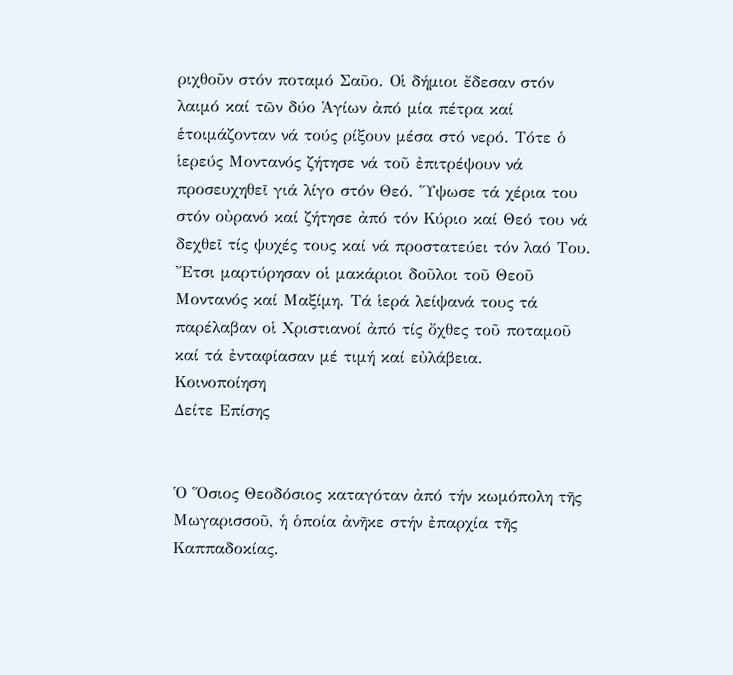ριχθοῦν στόν ποταμό Σαῦο. Οἱ δήμιοι ἔδεσαν στόν λαιμό καί τῶν δύο Ἁγίων ἀπό μία πέτρα καί ἑτοιμάζονταν νά τούς ρίξουν μέσα στό νερό. Τότε ὁ ἱερεύς Μοντανός ζήτησε νά τοῦ ἐπιτρέψουν νά προσευχηθεῖ γιά λίγο στόν Θεό. Ὕψωσε τά χέρια του στόν οὐρανό καί ζήτησε ἀπό τόν Κύριο καί Θεό του νά δεχθεῖ τίς ψυχές τους καί νά προστατεύει τόν λαό Του.
Ἔτσι μαρτύρησαν οἱ μακάριοι δοῦλοι τοῦ Θεοῦ Μοντανός καί Μαξίμη. Τά ἱερά λείψανά τους τά παρέλαβαν οἱ Χριστιανοί ἀπό τίς ὄχθες τοῦ ποταμοῦ καί τά ἐνταφίασαν μέ τιμή καί εὐλάβεια.
Κοινοποίηση
Δείτε Επίσης


Ὁ Ὅσιος Θεοδόσιος καταγόταν ἀπό τήν κωμόπολη τῆς Μωγαρισσοῦ, ἡ ὁποία ἀνῆκε στήν ἐπαρχία τῆς Καππαδοκίας.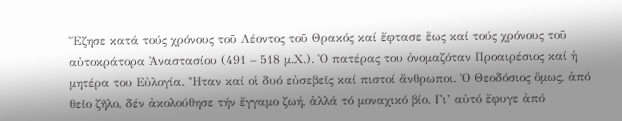Ἔζησε κατά τούς χρόνους τοῦ Λέοντος τοῦ Θρακός καί ἔφτασε ἕως καί τούς χρόνους τοῦ αὐτοκράτορα Ἀναστασίου (491 – 518 μ.Χ.). Ὁ πατέρας του ὀνομαζόταν Προαιρέσιος καί ἡ μητέρα του Εὐλογία. Ἦταν καί οἱ δυό εὐσεβεῖς καί πιστοί ἄνθρωποι. Ὁ Θεοδόσιος ὅμως, ἀπό θεῖο ζῆλο, δέν ἀκολούθησε τήν ἔγγαμο ζωή, ἀλλά τό μοναχικό βίο. Γι’ αὐτό ἔφυγε ἀπό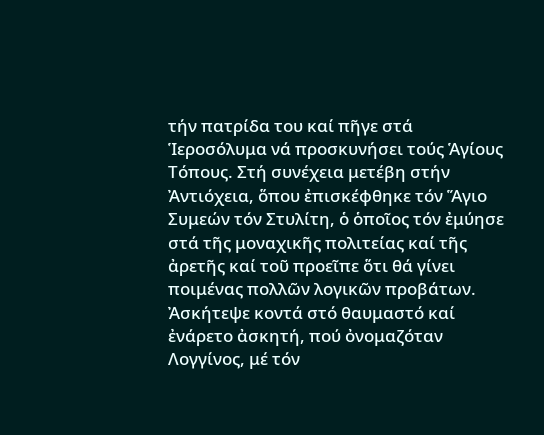τήν πατρίδα του καί πῆγε στά Ἱεροσόλυμα νά προσκυνήσει τούς Ἁγίους Τόπους. Στή συνέχεια μετέβη στήν Ἀντιόχεια, ὅπου ἐπισκέφθηκε τόν Ἅγιο Συμεών τόν Στυλίτη, ὁ ὁποῖος τόν ἐμύησε στά τῆς μοναχικῆς πολιτείας καί τῆς ἀρετῆς καί τοῦ προεῖπε ὅτι θά γίνει ποιμένας πολλῶν λογικῶν προβάτων. Ἀσκήτεψε κοντά στό θαυμαστό καί ἐνάρετο ἀσκητή, πού ὀνομαζόταν Λογγίνος, μέ τόν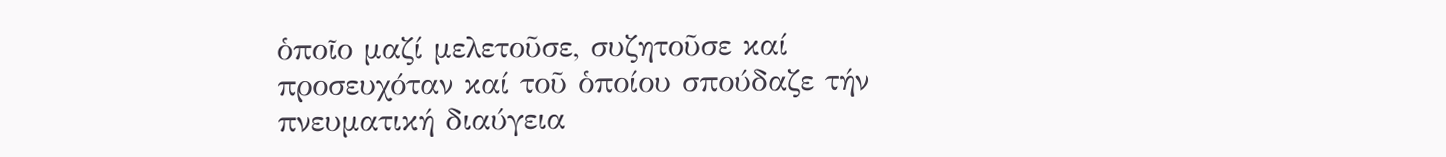ὁποῖο μαζί μελετοῦσε, συζητοῦσε καί προσευχόταν καί τοῦ ὁποίου σπούδαζε τήν πνευματική διαύγεια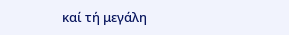καί τή μεγάλη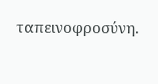ταπεινοφροσύνη.